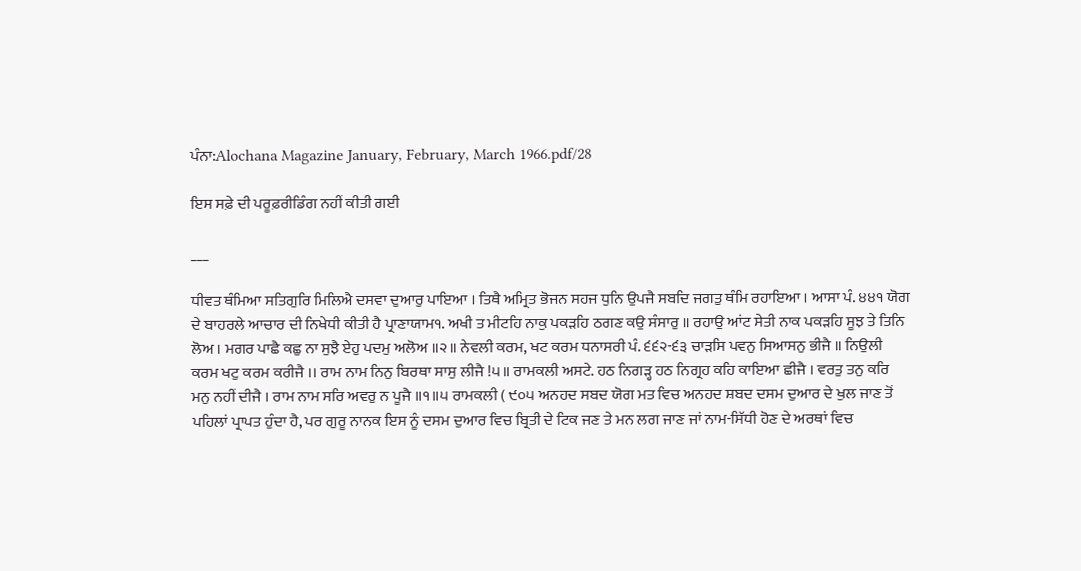ਪੰਨਾ:Alochana Magazine January, February, March 1966.pdf/28

ਇਸ ਸਫ਼ੇ ਦੀ ਪਰੂਫ਼ਰੀਡਿੰਗ ਨਹੀਂ ਕੀਤੀ ਗਈ

___

ਧੀਵਤ ਥੰਮਿਆ ਸਤਿਗੁਰਿ ਮਿਲਿਐ ਦਸਵਾ ਦੁਆਰੁ ਪਾਇਆ । ਤਿਥੈ ਅਮ੍ਰਿਤ ਭੋਜਨ ਸਹਜ ਧੁਨਿ ਉਪਜੈ ਸਬਦਿ ਜਗਤੁ ਥੰਮਿ ਰਹਾਇਆ । ਆਸਾ ਪੰ. ੪੪੧ ਯੋਗ ਦੇ ਬਾਹਰਲੇ ਆਚਾਰ ਦੀ ਨਿਖੇਧੀ ਕੀਤੀ ਹੈ ਪ੍ਰਾਣਾਯਾਮ੧. ਅਖੀ ਤ ਮੀਟਹਿ ਨਾਕੁ ਪਕੜਹਿ ਠਗਣ ਕਉ ਸੰਸਾਰੁ ॥ ਰਹਾਉ ਆਂਟ ਸੇਤੀ ਨਾਕ ਪਕੜਹਿ ਸੂਝ ਤੇ ਤਿਨਿ ਲੋਅ । ਮਗਰ ਪਾਛੈ ਕਛੁ ਨਾ ਸੁਝੈ ਏਹੁ ਪਦਮੁ ਅਲੋਅ ॥੨॥ ਨੇਵਲੀ ਕਰਮ, ਖਟ ਕਰਮ ਧਨਾਸਰੀ ਪੰ. ੬੬੨-੬੩ ਚਾੜਸਿ ਪਵਨੁ ਸਿਆਸਨੁ ਭੀਜੈ ॥ ਨਿਉਲੀ ਕਰਮ ਖਟੁ ਕਰਮ ਕਰੀਜੈ ।। ਰਾਮ ਨਾਮ ਨਿਨੁ ਬਿਰਥਾ ਸਾਸੁ ਲੀਜੈ !੫॥ ਰਾਮਕਲੀ ਅਸਟੇ. ਹਠ ਨਿਗੜ੍ਹ ਹਠ ਨਿਗ੍ਰਹ ਕਹਿ ਕਾਇਆ ਛੀਜੈ । ਵਰਤੁ ਤਨੁ ਕਰਿ ਮਨੁ ਨਹੀਂ ਦੀਜੈ । ਰਾਮ ਨਾਮ ਸਰਿ ਅਵਰੁ ਨ ਪੂਜੈ ॥੧॥੫ ਰਾਮਕਲੀ ( ੯੦੫ ਅਨਹਦ ਸਬਦ ਯੋਗ ਮਤ ਵਿਚ ਅਨਹਦ ਸ਼ਬਦ ਦਸਮ ਦੁਆਰ ਦੇ ਖੁਲ ਜਾਣ ਤੋਂ ਪਹਿਲਾਂ ਪ੍ਰਾਪਤ ਹੁੰਦਾ ਹੈ, ਪਰ ਗੁਰੂ ਨਾਨਕ ਇਸ ਨੂੰ ਦਸਮ ਦੁਆਰ ਵਿਚ ਬ੍ਰਿਤੀ ਦੇ ਟਿਕ ਜਣ ਤੇ ਮਨ ਲਗ ਜਾਣ ਜਾਂ ਨਾਮ-ਸਿੱਧੀ ਹੋਣ ਦੇ ਅਰਥਾਂ ਵਿਚ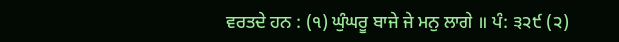ਵਰਤਦੇ ਹਨ : (੧) ਘੁੰਘਰੂ ਬਾਜੇ ਜੇ ਮਨੁ ਲਾਗੇ ॥ ਪੰ: ੩੨੯ (੨)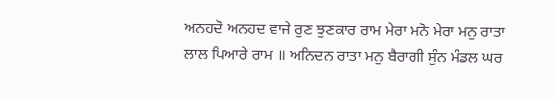ਅਨਹਦੋ ਅਨਹਦ ਵਾਜੇ ਰੁਣ ਝੁਣਕਾਰ ਰਾਮ ਮੇਰਾ ਮਨੋ ਮੇਰਾ ਮਨੁ ਰਾਤਾ ਲਾਲ ਪਿਆਰੇ ਰਾਮ ॥ ਅਨਿਦਨ ਰਾਤਾ ਮਨੁ ਬੈਰਾਗੀ ਸੁੰਨ ਮੰਡਲ ਘਰ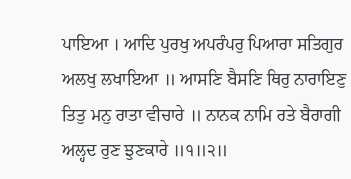ਪਾਇਆ । ਆਦਿ ਪੁਰਖੁ ਅਪਰੰਪਰੁ ਪਿਆਰਾ ਸਤਿਗੁਰ ਅਲਖੁ ਲਖਾਇਆ ॥ ਆਸਣਿ ਬੈਸਣਿ ਥਿਰੁ ਨਾਰਾਇਣੁ ਤਿਤੁ ਮਨੁ ਰਾਤਾ ਵੀਚਾਰੇ ॥ ਨਾਨਕ ਨਾਮਿ ਰਤੇ ਬੈਰਾਗੀ ਅਲ੍ਹਦ ਰੁਣ ਝੁਣਕਾਰੇ ॥੧॥੨॥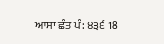ਆਸਾ ਛੰਤ ਪੰ: ੪੩੬ 18